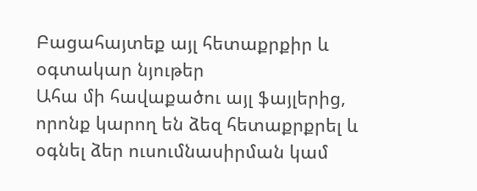Բացահայտեք այլ հետաքրքիր և օգտակար նյութեր
Ահա մի հավաքածու այլ ֆայլերից, որոնք կարող են ձեզ հետաքրքրել և օգնել ձեր ուսումնասիրման կամ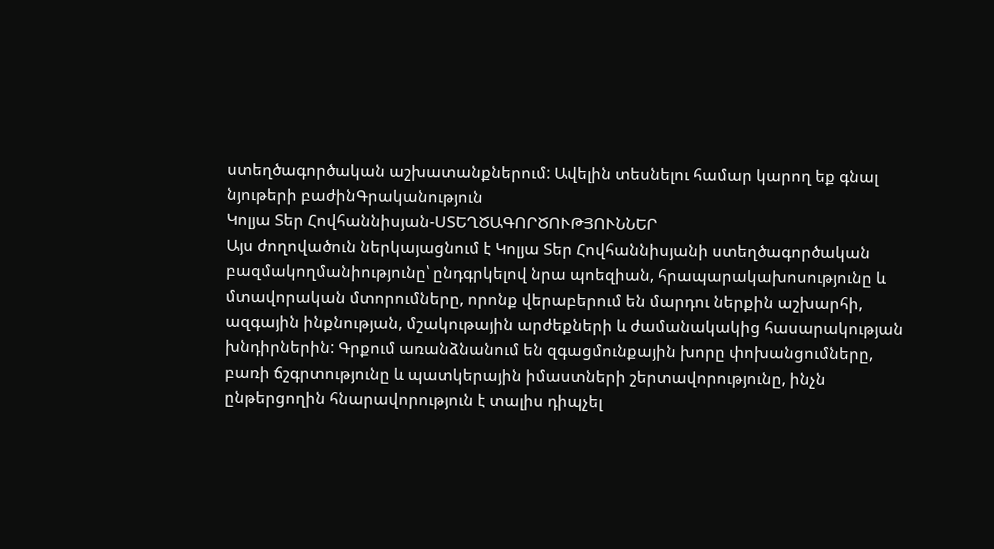ստեղծագործական աշխատանքներում: Ավելին տեսնելու համար կարող եք գնալ նյութերի բաժինԳրականություն
Կոլյա Տեր Հովհաննիսյան-ՍՏԵՂԾԱԳՈՐԾՈՒԹՅՈՒՆՆԵՐ
Այս ժողովածուն ներկայացնում է Կոլյա Տեր Հովհաննիսյանի ստեղծագործական բազմակողմանիությունը՝ ընդգրկելով նրա պոեզիան, հրապարակախոսությունը և մտավորական մտորումները, որոնք վերաբերում են մարդու ներքին աշխարհի, ազգային ինքնության, մշակութային արժեքների և ժամանակակից հասարակության խնդիրներին: Գրքում առանձնանում են զգացմունքային խորը փոխանցումները, բառի ճշգրտությունը և պատկերային իմաստների շերտավորությունը, ինչն ընթերցողին հնարավորություն է տալիս դիպչել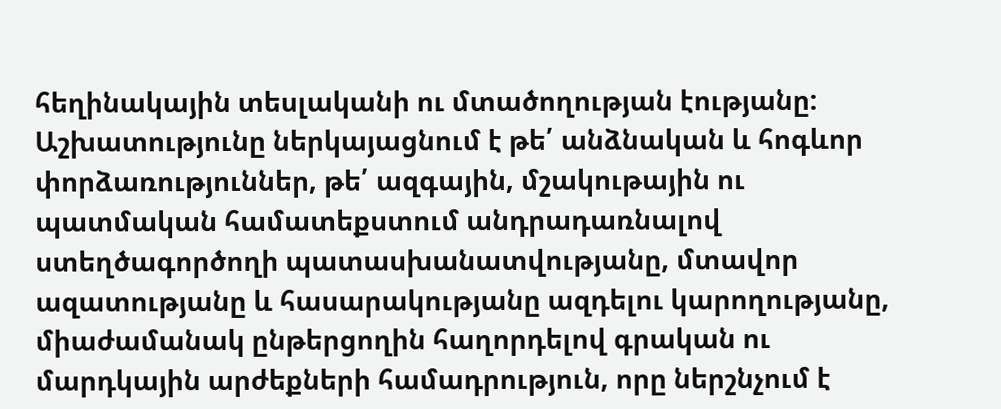հեղինակային տեսլականի ու մտածողության էությանը: Աշխատությունը ներկայացնում է թե՛ անձնական և հոգևոր փորձառություններ, թե՛ ազգային, մշակութային ու պատմական համատեքստում անդրադառնալով ստեղծագործողի պատասխանատվությանը, մտավոր ազատությանը և հասարակությանը ազդելու կարողությանը, միաժամանակ ընթերցողին հաղորդելով գրական ու մարդկային արժեքների համադրություն, որը ներշնչում է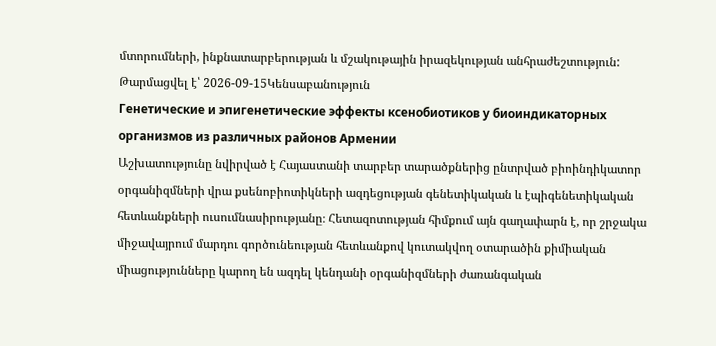մտորումների, ինքնատարբերության և մշակութային իրազեկության անհրաժեշտություն:
Թարմացվել է՝ 2026-09-15Կենսաբանություն
Генетические и эпигенетические эффекты ксенобиотиков у биоиндикаторных организмов из различных районов Армении
Աշխատությունը նվիրված է Հայաստանի տարբեր տարածքներից ընտրված բիոինդիկատոր օրգանիզմների վրա քսենոբիոտիկների ազդեցության գենետիկական և էպիգենետիկական հետևանքների ուսումնասիրությանը։ Հետազոտության հիմքում այն գաղափարն է, որ շրջակա միջավայրում մարդու գործունեության հետևանքով կուտակվող օտարածին քիմիական միացությունները կարող են ազդել կենդանի օրգանիզմների ժառանգական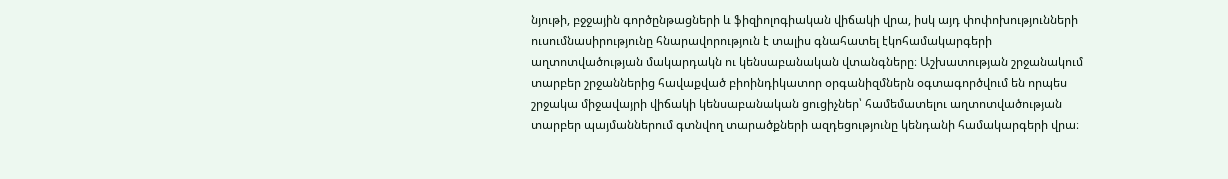նյութի, բջջային գործընթացների և ֆիզիոլոգիական վիճակի վրա, իսկ այդ փոփոխությունների ուսումնասիրությունը հնարավորություն է տալիս գնահատել էկոհամակարգերի աղտոտվածության մակարդակն ու կենսաբանական վտանգները։ Աշխատության շրջանակում տարբեր շրջաններից հավաքված բիոինդիկատոր օրգանիզմներն օգտագործվում են որպես շրջակա միջավայրի վիճակի կենսաբանական ցուցիչներ՝ համեմատելու աղտոտվածության տարբեր պայմաններում գտնվող տարածքների ազդեցությունը կենդանի համակարգերի վրա։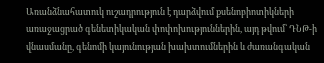Առանձնահատուկ ուշադրություն է դարձվում քսենոբիոտիկների առաջացրած գենետիկական փոփոխություններին, այդ թվում՝ ԴՆԹ-ի վնասմանը, գենոմի կայունության խախտումներին և ժառանգական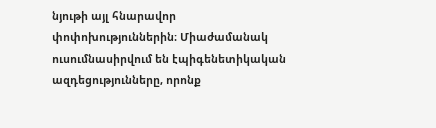նյութի այլ հնարավոր փոփոխություններին։ Միաժամանակ ուսումնասիրվում են էպիգենետիկական ազդեցությունները, որոնք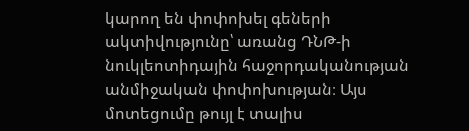կարող են փոփոխել գեների ակտիվությունը՝ առանց ԴՆԹ-ի նուկլեոտիդային հաջորդականության անմիջական փոփոխության։ Այս մոտեցումը թույլ է տալիս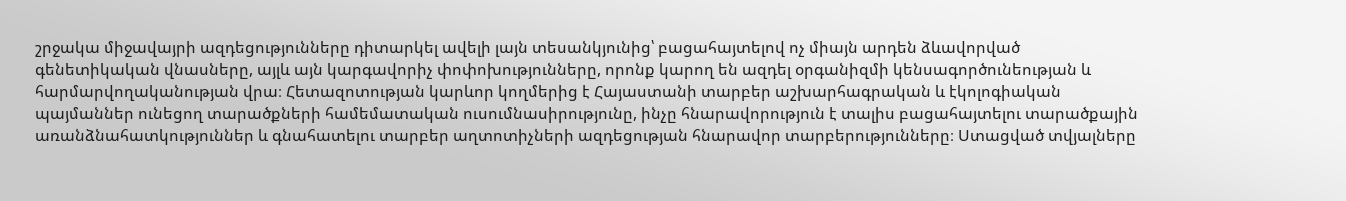շրջակա միջավայրի ազդեցությունները դիտարկել ավելի լայն տեսանկյունից՝ բացահայտելով ոչ միայն արդեն ձևավորված գենետիկական վնասները, այլև այն կարգավորիչ փոփոխությունները, որոնք կարող են ազդել օրգանիզմի կենսագործունեության և հարմարվողականության վրա։ Հետազոտության կարևոր կողմերից է Հայաստանի տարբեր աշխարհագրական և էկոլոգիական պայմաններ ունեցող տարածքների համեմատական ուսումնասիրությունը, ինչը հնարավորություն է տալիս բացահայտելու տարածքային առանձնահատկություններ և գնահատելու տարբեր աղտոտիչների ազդեցության հնարավոր տարբերությունները։ Ստացված տվյալները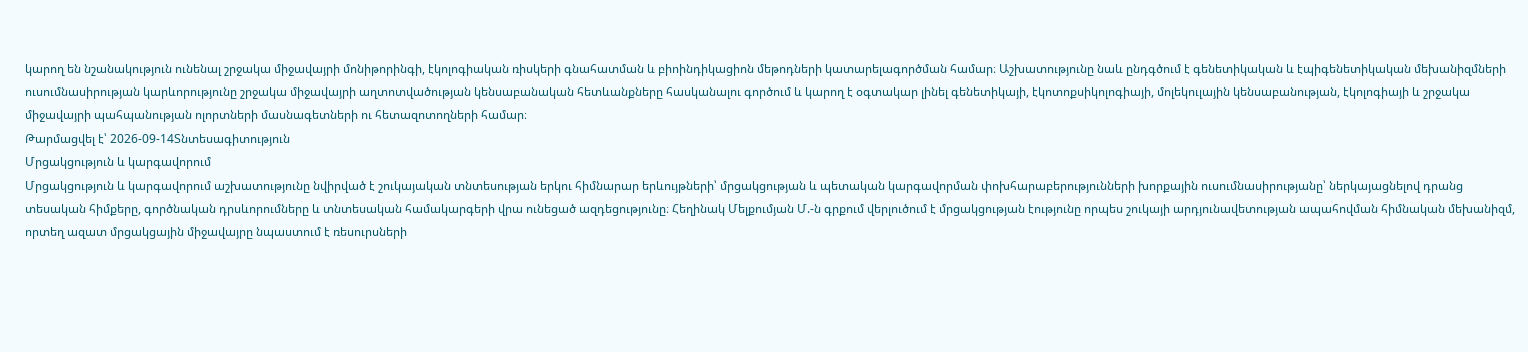կարող են նշանակություն ունենալ շրջակա միջավայրի մոնիթորինգի, էկոլոգիական ռիսկերի գնահատման և բիոինդիկացիոն մեթոդների կատարելագործման համար։ Աշխատությունը նաև ընդգծում է գենետիկական և էպիգենետիկական մեխանիզմների ուսումնասիրության կարևորությունը շրջակա միջավայրի աղտոտվածության կենսաբանական հետևանքները հասկանալու գործում և կարող է օգտակար լինել գենետիկայի, էկոտոքսիկոլոգիայի, մոլեկուլային կենսաբանության, էկոլոգիայի և շրջակա միջավայրի պահպանության ոլորտների մասնագետների ու հետազոտողների համար։
Թարմացվել է՝ 2026-09-14Տնտեսագիտություն
Մրցակցություն և կարգավորում
Մրցակցություն և կարգավորում աշխատությունը նվիրված է շուկայական տնտեսության երկու հիմնարար երևույթների՝ մրցակցության և պետական կարգավորման փոխհարաբերությունների խորքային ուսումնասիրությանը՝ ներկայացնելով դրանց տեսական հիմքերը, գործնական դրսևորումները և տնտեսական համակարգերի վրա ունեցած ազդեցությունը։ Հեղինակ Մելքումյան Մ.-ն գրքում վերլուծում է մրցակցության էությունը որպես շուկայի արդյունավետության ապահովման հիմնական մեխանիզմ, որտեղ ազատ մրցակցային միջավայրը նպաստում է ռեսուրսների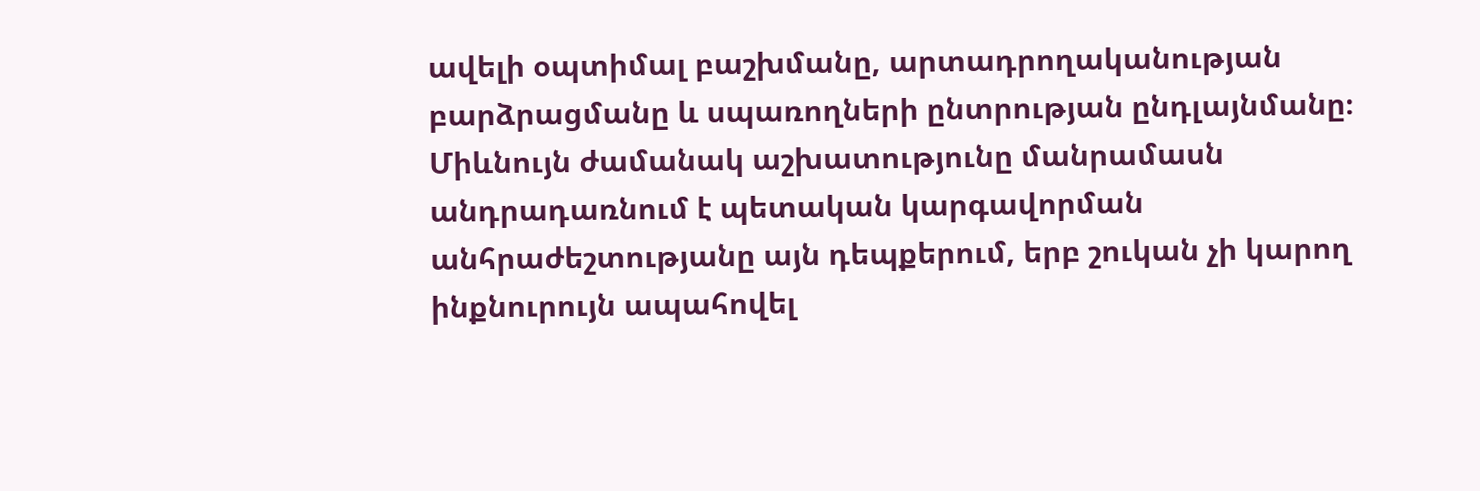ավելի օպտիմալ բաշխմանը, արտադրողականության բարձրացմանը և սպառողների ընտրության ընդլայնմանը։ Միևնույն ժամանակ աշխատությունը մանրամասն անդրադառնում է պետական կարգավորման անհրաժեշտությանը այն դեպքերում, երբ շուկան չի կարող ինքնուրույն ապահովել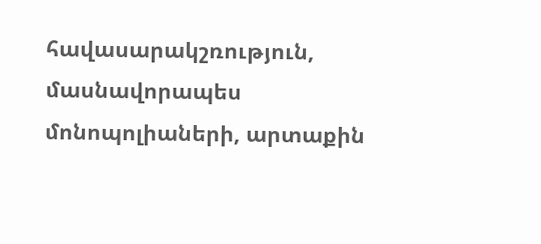հավասարակշռություն, մասնավորապես մոնոպոլիաների, արտաքին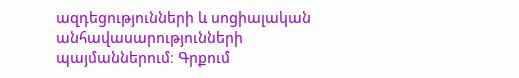ազդեցությունների և սոցիալական անհավասարությունների պայմաններում։ Գրքում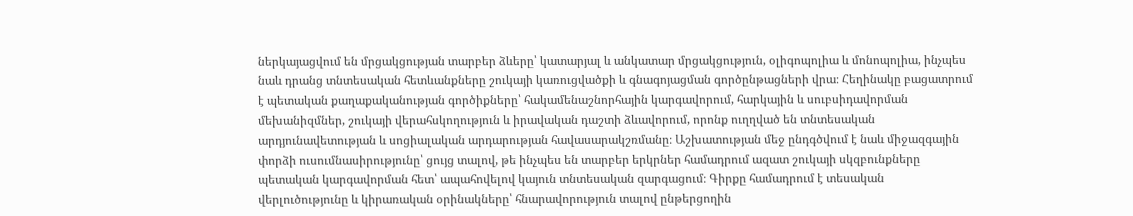ներկայացվում են մրցակցության տարբեր ձևերը՝ կատարյալ և անկատար մրցակցություն, օլիգոպոլիա և մոնոպոլիա, ինչպես նաև դրանց տնտեսական հետևանքները շուկայի կառուցվածքի և գնագոյացման գործընթացների վրա։ Հեղինակը բացատրում է պետական քաղաքականության գործիքները՝ հակամենաշնորհային կարգավորում, հարկային և սուբսիդավորման մեխանիզմներ, շուկայի վերահսկողություն և իրավական դաշտի ձևավորում, որոնք ուղղված են տնտեսական արդյունավետության և սոցիալական արդարության հավասարակշռմանը։ Աշխատության մեջ ընդգծվում է նաև միջազգային փորձի ուսումնասիրությունը՝ ցույց տալով, թե ինչպես են տարբեր երկրներ համադրում ազատ շուկայի սկզբունքները պետական կարգավորման հետ՝ ապահովելով կայուն տնտեսական զարգացում։ Գիրքը համադրում է տեսական վերլուծությունը և կիրառական օրինակները՝ հնարավորություն տալով ընթերցողին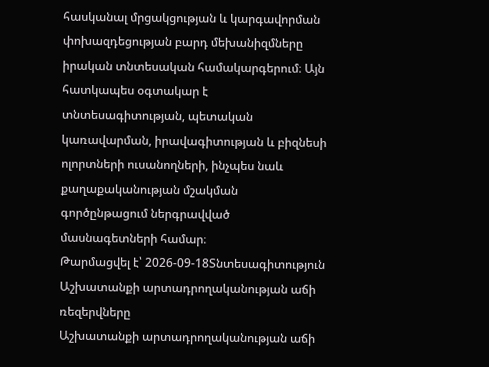հասկանալ մրցակցության և կարգավորման փոխազդեցության բարդ մեխանիզմները իրական տնտեսական համակարգերում։ Այն հատկապես օգտակար է տնտեսագիտության, պետական կառավարման, իրավագիտության և բիզնեսի ոլորտների ուսանողների, ինչպես նաև քաղաքականության մշակման գործընթացում ներգրավված մասնագետների համար։
Թարմացվել է՝ 2026-09-18Տնտեսագիտություն
Աշխատանքի արտադրողականության աճի ռեզերվները
Աշխատանքի արտադրողականության աճի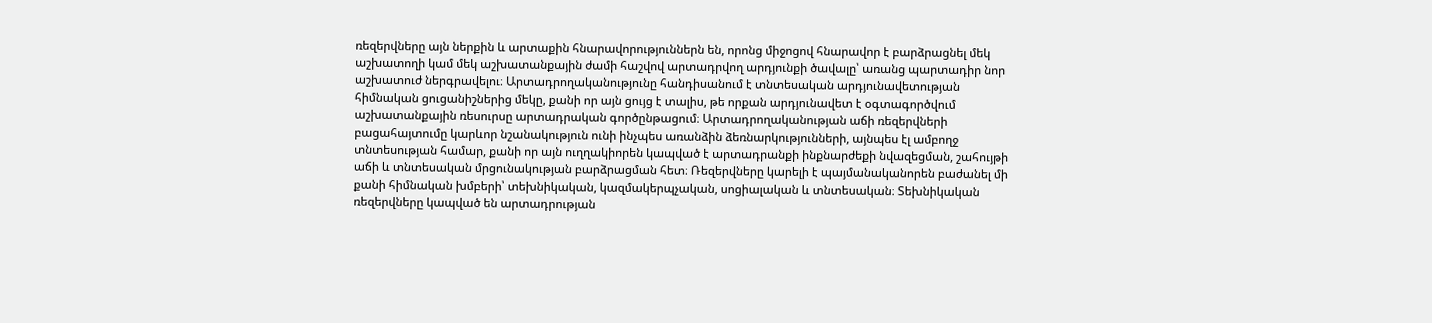ռեզերվները այն ներքին և արտաքին հնարավորություններն են, որոնց միջոցով հնարավոր է բարձրացնել մեկ աշխատողի կամ մեկ աշխատանքային ժամի հաշվով արտադրվող արդյունքի ծավալը՝ առանց պարտադիր նոր աշխատուժ ներգրավելու։ Արտադրողականությունը հանդիսանում է տնտեսական արդյունավետության հիմնական ցուցանիշներից մեկը, քանի որ այն ցույց է տալիս, թե որքան արդյունավետ է օգտագործվում աշխատանքային ռեսուրսը արտադրական գործընթացում։ Արտադրողականության աճի ռեզերվների բացահայտումը կարևոր նշանակություն ունի ինչպես առանձին ձեռնարկությունների, այնպես էլ ամբողջ տնտեսության համար, քանի որ այն ուղղակիորեն կապված է արտադրանքի ինքնարժեքի նվազեցման, շահույթի աճի և տնտեսական մրցունակության բարձրացման հետ։ Ռեզերվները կարելի է պայմանականորեն բաժանել մի քանի հիմնական խմբերի՝ տեխնիկական, կազմակերպչական, սոցիալական և տնտեսական։ Տեխնիկական ռեզերվները կապված են արտադրության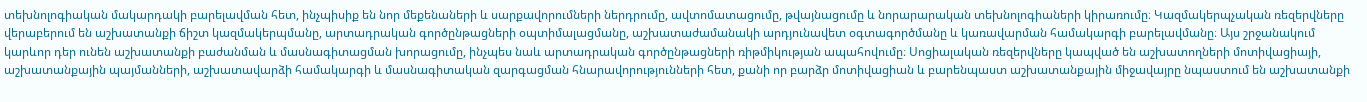տեխնոլոգիական մակարդակի բարելավման հետ, ինչպիսիք են նոր մեքենաների և սարքավորումների ներդրումը, ավտոմատացումը, թվայնացումը և նորարարական տեխնոլոգիաների կիրառումը։ Կազմակերպչական ռեզերվները վերաբերում են աշխատանքի ճիշտ կազմակերպմանը, արտադրական գործընթացների օպտիմալացմանը, աշխատաժամանակի արդյունավետ օգտագործմանը և կառավարման համակարգի բարելավմանը։ Այս շրջանակում կարևոր դեր ունեն աշխատանքի բաժանման և մասնագիտացման խորացումը, ինչպես նաև արտադրական գործընթացների ռիթմիկության ապահովումը։ Սոցիալական ռեզերվները կապված են աշխատողների մոտիվացիայի, աշխատանքային պայմանների, աշխատավարձի համակարգի և մասնագիտական զարգացման հնարավորությունների հետ, քանի որ բարձր մոտիվացիան և բարենպաստ աշխատանքային միջավայրը նպաստում են աշխատանքի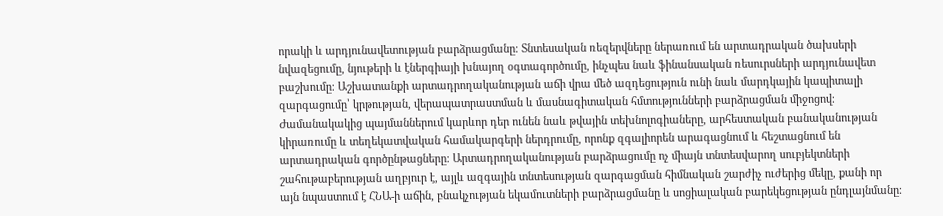որակի և արդյունավետության բարձրացմանը։ Տնտեսական ռեզերվները ներառում են արտադրական ծախսերի նվազեցումը, նյութերի և էներգիայի խնայող օգտագործումը, ինչպես նաև ֆինանսական ռեսուրսների արդյունավետ բաշխումը։ Աշխատանքի արտադրողականության աճի վրա մեծ ազդեցություն ունի նաև մարդկային կապիտալի զարգացումը՝ կրթության, վերապատրաստման և մասնագիտական հմտությունների բարձրացման միջոցով։ Ժամանակակից պայմաններում կարևոր դեր ունեն նաև թվային տեխնոլոգիաները, արհեստական բանականության կիրառումը և տեղեկատվական համակարգերի ներդրումը, որոնք զգալիորեն արագացնում և հեշտացնում են արտադրական գործընթացները։ Արտադրողականության բարձրացումը ոչ միայն տնտեսվարող սուբյեկտների շահութաբերության աղբյուր է, այլև ազգային տնտեսության զարգացման հիմնական շարժիչ ուժերից մեկը, քանի որ այն նպաստում է ՀՆԱ-ի աճին, բնակչության եկամուտների բարձրացմանը և սոցիալական բարեկեցության ընդլայնմանը։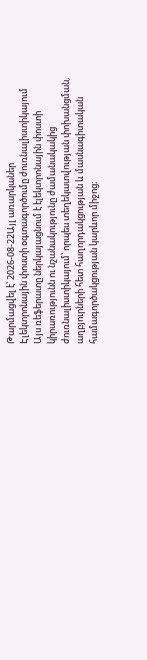Թարմացվել է՝ 2026-08-22Այլ առարկաներ
Էլեկտրոնային փոստի օգտագործումը ժուռնալիստիկայում
Այս ռեֆերատը ներկայացնում է էլեկտրոնային փոստի կիրառությունն ու նշանակությունը ժամանակակից ժուռնալիստիկայում՝ որպես տեղեկատվության փոխանցման, աղբյուրների հետ հաղորդակցության և մասնագիտական համագործակցության կարևոր միջոց։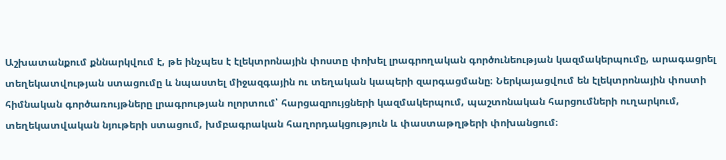Աշխատանքում քննարկվում է, թե ինչպես է էլեկտրոնային փոստը փոխել լրագրողական գործունեության կազմակերպումը, արագացրել տեղեկատվության ստացումը և նպաստել միջազգային ու տեղական կապերի զարգացմանը։ Ներկայացվում են էլեկտրոնային փոստի հիմնական գործառույթները լրագրության ոլորտում՝ հարցազրույցների կազմակերպում, պաշտոնական հարցումների ուղարկում, տեղեկատվական նյութերի ստացում, խմբագրական հաղորդակցություն և փաստաթղթերի փոխանցում։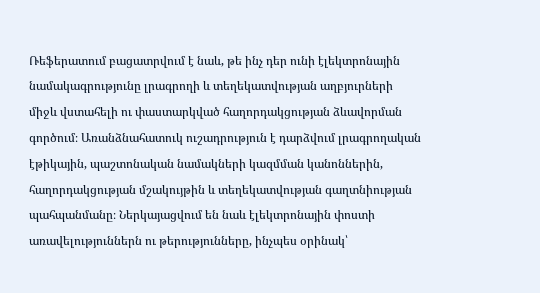Ռեֆերատում բացատրվում է նաև, թե ինչ դեր ունի էլեկտրոնային նամակագրությունը լրագրողի և տեղեկատվության աղբյուրների միջև վստահելի ու փաստարկված հաղորդակցության ձևավորման գործում։ Առանձնահատուկ ուշադրություն է դարձվում լրագրողական էթիկային, պաշտոնական նամակների կազմման կանոններին, հաղորդակցության մշակույթին և տեղեկատվության գաղտնիության պահպանմանը։ Ներկայացվում են նաև էլեկտրոնային փոստի առավելություններն ու թերությունները, ինչպես օրինակ՝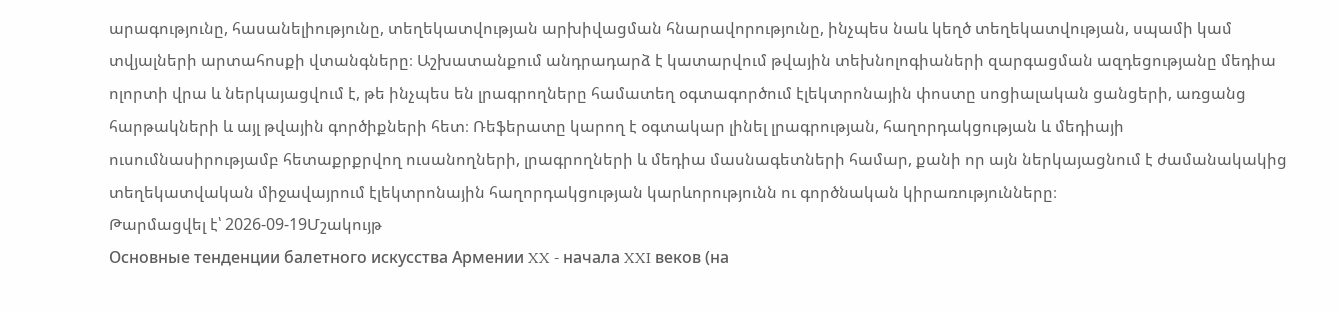արագությունը, հասանելիությունը, տեղեկատվության արխիվացման հնարավորությունը, ինչպես նաև կեղծ տեղեկատվության, սպամի կամ տվյալների արտահոսքի վտանգները։ Աշխատանքում անդրադարձ է կատարվում թվային տեխնոլոգիաների զարգացման ազդեցությանը մեդիա ոլորտի վրա և ներկայացվում է, թե ինչպես են լրագրողները համատեղ օգտագործում էլեկտրոնային փոստը սոցիալական ցանցերի, առցանց հարթակների և այլ թվային գործիքների հետ։ Ռեֆերատը կարող է օգտակար լինել լրագրության, հաղորդակցության և մեդիայի ուսումնասիրությամբ հետաքրքրվող ուսանողների, լրագրողների և մեդիա մասնագետների համար, քանի որ այն ներկայացնում է ժամանակակից տեղեկատվական միջավայրում էլեկտրոնային հաղորդակցության կարևորությունն ու գործնական կիրառությունները։
Թարմացվել է՝ 2026-09-19Մշակույթ
Основные тенденции балетного искусства Армении XX - начала XXI веков (на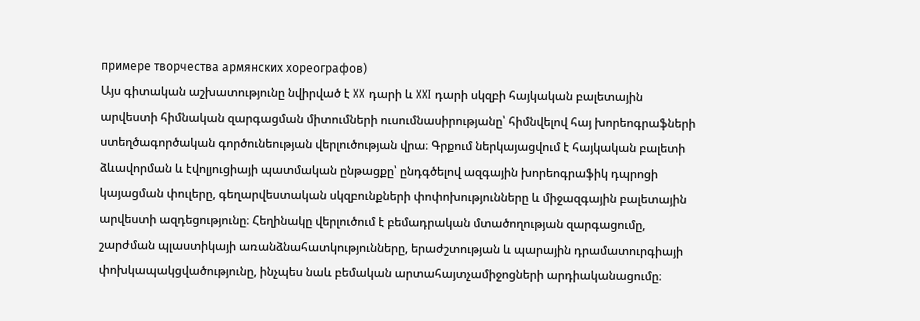примере творчества армянских хореографов)
Այս գիտական աշխատությունը նվիրված է XX դարի և XXI դարի սկզբի հայկական բալետային արվեստի հիմնական զարգացման միտումների ուսումնասիրությանը՝ հիմնվելով հայ խորեոգրաֆների ստեղծագործական գործունեության վերլուծության վրա։ Գրքում ներկայացվում է հայկական բալետի ձևավորման և էվոլյուցիայի պատմական ընթացքը՝ ընդգծելով ազգային խորեոգրաֆիկ դպրոցի կայացման փուլերը, գեղարվեստական սկզբունքների փոփոխությունները և միջազգային բալետային արվեստի ազդեցությունը։ Հեղինակը վերլուծում է բեմադրական մտածողության զարգացումը, շարժման պլաստիկայի առանձնահատկությունները, երաժշտության և պարային դրամատուրգիայի փոխկապակցվածությունը, ինչպես նաև բեմական արտահայտչամիջոցների արդիականացումը։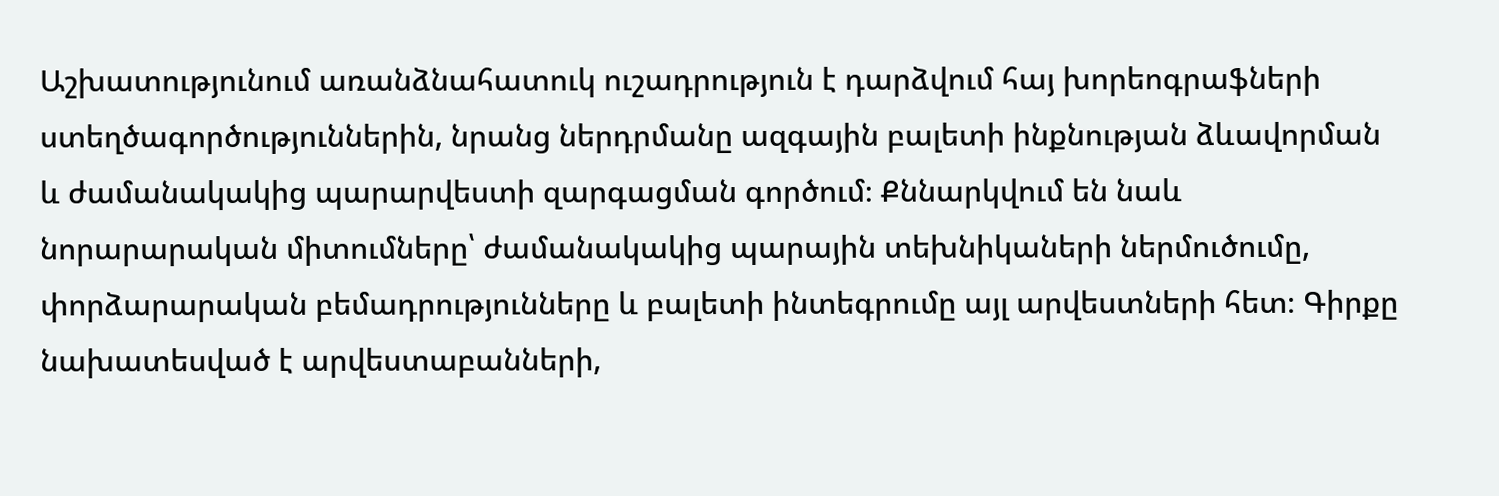Աշխատությունում առանձնահատուկ ուշադրություն է դարձվում հայ խորեոգրաֆների ստեղծագործություններին, նրանց ներդրմանը ազգային բալետի ինքնության ձևավորման և ժամանակակից պարարվեստի զարգացման գործում։ Քննարկվում են նաև նորարարական միտումները՝ ժամանակակից պարային տեխնիկաների ներմուծումը, փորձարարական բեմադրությունները և բալետի ինտեգրումը այլ արվեստների հետ։ Գիրքը նախատեսված է արվեստաբանների,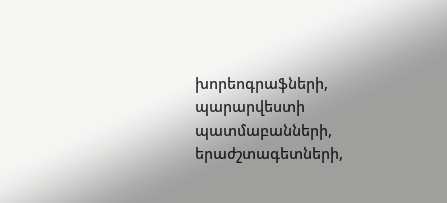խորեոգրաֆների, պարարվեստի պատմաբանների, երաժշտագետների,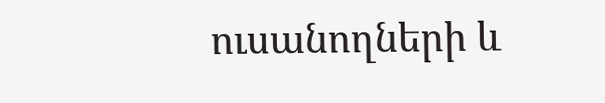ուսանողների և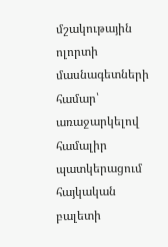մշակութային ոլորտի մասնագետների համար՝ առաջարկելով համալիր պատկերացում հայկական բալետի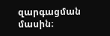զարգացման մասին։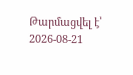Թարմացվել է՝ 2026-08-21